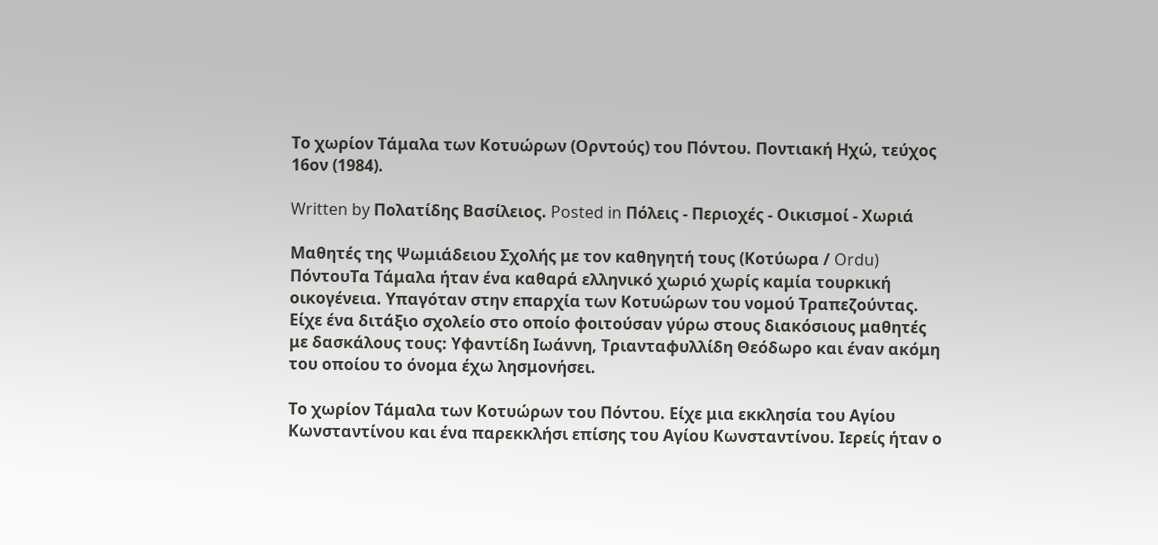Το χωρίον Τάμαλα των Κοτυώρων (Ορντούς) του Πόντου. Ποντιακή Ηχώ, τεύχος 16ον (1984).

Written by Πολατίδης Βασίλειος. Posted in Πόλεις - Περιοχές - Οικισμοί - Χωριά

Μαθητές της Ψωμιάδειου Σχολής με τον καθηγητή τους (Κοτύωρα / Ordu) ΠόντουΤα Τάμαλα ήταν ένα καθαρά ελληνικό χωριό χωρίς καμία τουρκική οικογένεια. Υπαγόταν στην επαρχία των Κοτυώρων του νομού Τραπεζούντας. Είχε ένα διτάξιο σχολείο στο οποίο φοιτούσαν γύρω στους διακόσιους μαθητές με δασκάλους τους: Υφαντίδη Ιωάννη, Τριανταφυλλίδη Θεόδωρο και έναν ακόμη του οποίου το όνομα έχω λησμονήσει.

Το χωρίον Τάμαλα των Κοτυώρων του Πόντου. Είχε μια εκκλησία του Αγίου Κωνσταντίνου και ένα παρεκκλήσι επίσης του Αγίου Κωνσταντίνου. Ιερείς ήταν ο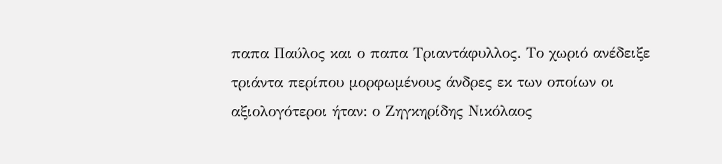παπα Παύλος και ο παπα Τριαντάφυλλος. Το χωριό ανέδειξε τριάντα περίπου μορφωμένους άνδρες εκ των οποίων οι αξιολογότεροι ήταν: ο Ζηγκηρίδης Νικόλαος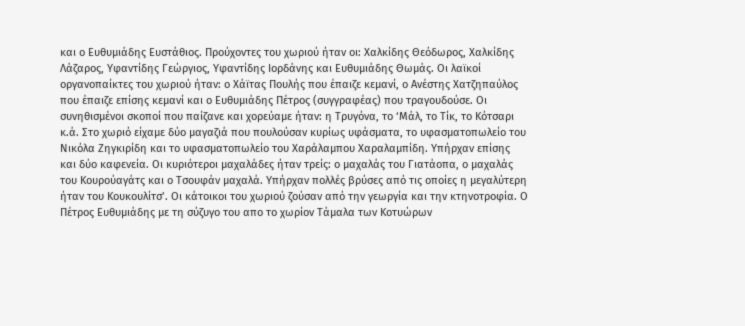και ο Ευθυμιάδης Ευστάθιος. Προύχοντες του χωριού ήταν οι: Χαλκίδης Θεόδωρος, Χαλκίδης Λάζαρος, Υφαντίδης Γεώργιος, Υφαντίδης Ιορδάνης και Ευθυμιάδης Θωμάς. Οι λαϊκοί οργανοπαίκτες του χωριού ήταν: ο Χάϊτας Πουλής που έπαιζε κεμανί, ο Ανέστης Χατζηπαύλος που έπαιζε επίσης κεμανί και ο Ευθυμιάδης Πέτρος (συγγραφέας) που τραγουδούσε. Οι συνηθισμένοι σκοποί που παίζανε και χορεύαμε ήταν: η Τρυγόνα, το ‘Μάλ, το Τίκ, το Κότσαρι κ.ά. Στο χωριό είχαμε δύο μαγαζιά που πουλούσαν κυρίως υφάσματα, το υφασματοπωλείο του Νικόλα Ζηγκιρίδη και το υφασματοπωλείο του Χαράλαμπου Χαραλαμπίδη. Υπήρχαν επίσης και δύο καφενεία. Οι κυριότεροι μαχαλάδες ήταν τρείς: ο μαχαλάς του Γιατάοπα, ο μαχαλάς του Κουρούαγάτς και ο Τσουφάν μαχαλά. Υπήρχαν πολλές βρύσες από τις οποίες η μεγαλύτερη ήταν του Κουκουλίτσ’. Οι κάτοικοι του χωριού ζούσαν από την γεωργία και την κτηνοτροφία. Ο Πέτρος Ευθυμιάδης με τη σύζυγο του απο το χωρίον Τάμαλα των Κοτυώρων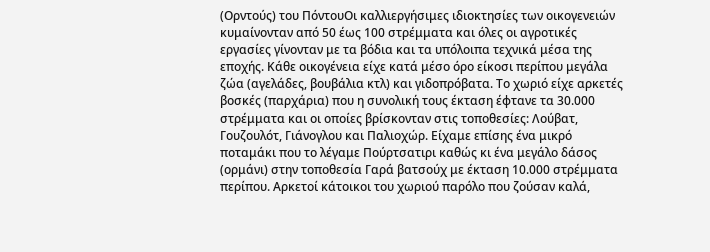(Ορντούς) του ΠόντουΟι καλλιεργήσιμες ιδιοκτησίες των οικογενειών κυμαίνονταν από 50 έως 100 στρέμματα και όλες οι αγροτικές εργασίες γίνονταν με τα βόδια και τα υπόλοιπα τεχνικά μέσα της εποχής. Κάθε οικογένεια είχε κατά μέσο όρο είκοσι περίπου μεγάλα ζώα (αγελάδες, βουβάλια κτλ) και γιδοπρόβατα. Το χωριό είχε αρκετές βοσκές (παρχάρια) που η συνολική τους έκταση έφτανε τα 30.000 στρέμματα και οι οποίες βρίσκονταν στις τοποθεσίες: Λούβατ, Γουζουλότ, Γιάνογλου και Παλιοχώρ. Είχαμε επίσης ένα μικρό ποταμάκι που το λέγαμε Πούρτσατιρι καθώς κι ένα μεγάλο δάσος (ορμάνι) στην τοποθεσία Γαρά βατσούχ με έκταση 10.000 στρέμματα περίπου. Αρκετοί κάτοικοι του χωριού παρόλο που ζούσαν καλά,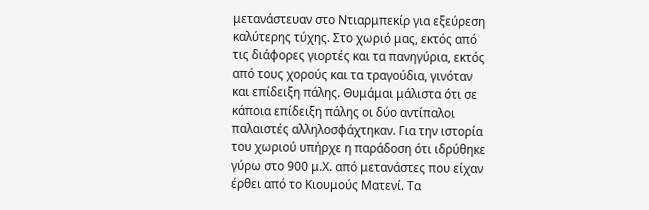μετανάστευαν στο Ντιαρμπεκίρ για εξεύρεση καλύτερης τύχης. Στο χωριό μας, εκτός από τις διάφορες γιορτές και τα πανηγύρια, εκτός από τους χορούς και τα τραγούδια, γινόταν και επίδειξη πάλης. Θυμάμαι μάλιστα ότι σε κάποια επίδειξη πάλης οι δύο αντίπαλοι παλαιστές αλληλοσφάχτηκαν. Για την ιστορία του χωριού υπήρχε η παράδοση ότι ιδρύθηκε γύρω στο 900 μ.Χ. από μετανάστες που είχαν έρθει από το Κιουμούς Ματενί. Τα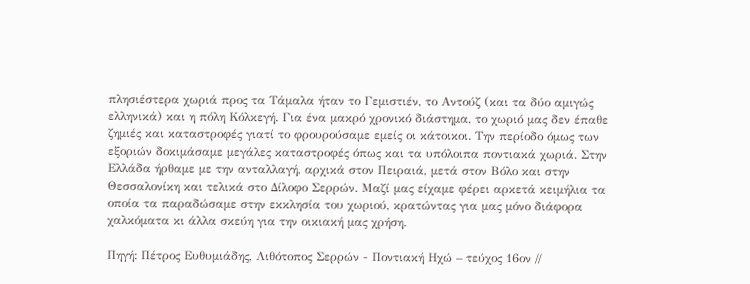πλησιέστερα χωριά προς τα Τάμαλα ήταν το Γεμιστιέν, το Αντούζ (και τα δύο αμιγώς ελληνικά) και η πόλη Κόλκεγή. Για ένα μακρό χρονικό διάστημα, το χωριό μας δεν έπαθε ζημιές και καταστροφές γιατί το φρουρούσαμε εμείς οι κάτοικοι. Την περίοδο όμως των εξοριών δοκιμάσαμε μεγάλες καταστροφές όπως και τα υπόλοιπα ποντιακά χωριά. Στην Ελλάδα ήρθαμε με την ανταλλαγή, αρχικά στον Πειραιά, μετά στον Βόλο και στην Θεσσαλονίκη και τελικά στο Δίλοφο Σερρών. Μαζί μας είχαμε φέρει αρκετά κειμήλια τα οποία τα παραδώσαμε στην εκκλησία του χωριού, κρατώντας για μας μόνο διάφορα χαλκόματα κι άλλα σκεύη για την οικιακή μας χρήση.

Πηγή: Πέτρος Ευθυμιάδης, Λιθότοπος Σερρών - Ποντιακή Ηχώ – τεύχος 16ον //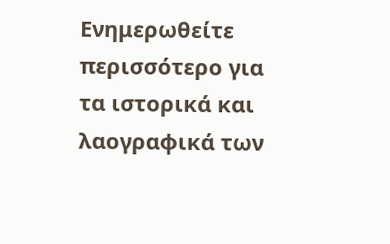Ενημερωθείτε περισσότερο για τα ιστορικά και λαογραφικά των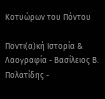Κοτυώρων του Πόντου

Ποντι(α)κή Ιστορία & Λαογραφία - Βασίλειος Β. Πολατίδης -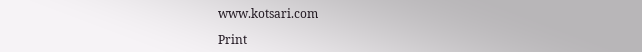www.kotsari.com

Print